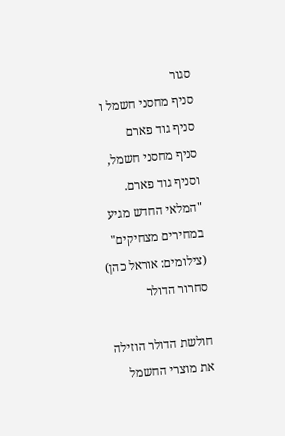סגור
סניף מחסני חשמל ו סניף גוד פארם
סניף מחסני חשמל, וסניף גוד פארם. "המלאי החדש מגיע במחירים מצחיקים" (צילומים: אוראל כהן)
סחרור הדולר

חולשת הדולר הוזילה את מוצרי החשמל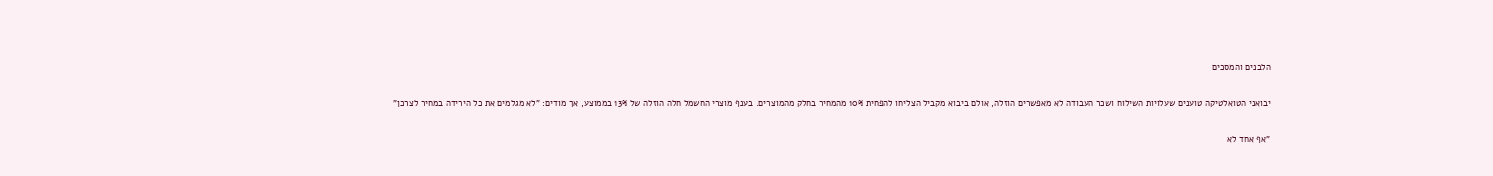הלבנים והמסכים

יבואני הטואלטיקה טוענים שעלויות השילוח ושכר העבודה לא מאפשרים הוזלה, אולם ביבוא מקביל הצליחו להפחית 10% מהמחיר בחלק מהמוצרים. בענף מוצרי החשמל חלה הוזלה של 13% בממוצע, אך מודים: "לא מגלמים את כל הירידה במחיר לצרכן"

"אף אחד לא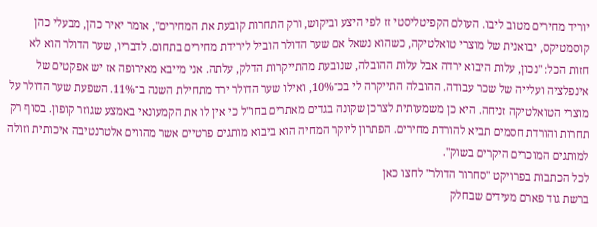יוריד מחירים מטוב ליבו. העולם הקפיטליסטי זז לפי היצע וביקוש, ורק התחרות קובעת את המחירים", אומר יאיר כהן, מבעלי כהן קוסמטיקס, יבואנית של מוצרי טואלטיקה, כשהוא נשאל אם שער הדולר הוביל לירידת מחירים בתחום. לדבריו, שער הדולר הוא לא חזות הכל: "נכון, עלות היבוא ירדה אבל עלות ההובלה, שנובעת מהתייקרות הדלק, עלתה. אני מייבא מאירופה אז יש אפקטים של אינפלציה ועלייה של שכר עבודה. ההובלה התייקרה לי בכ־10%, ואילו שער הדולר ירד מתחילת השנה ב־11%. השפעת שער הדולר על מוצרי הטואלטיקה זניחה. היא כן משמעותית לצרכן שקונה בגדים מאתרים בחו"ל כי אין לו את הקמעונאי באמצע שגוזר קופון. בסוף רק תחרות והורדת חסמים תביא להורדת מחירים. הפתרון ליוקר המחיה הוא ביבוא מותגים פרטיים אשר מהווים אלטרנטיבה איכותית וזולה למותגים המוכרים היקרים בשוק".
לכל הכתבות בפרויקט "סחרור הדולר" לחצו כאן
ברשת גוד פארם מעידים שבחלק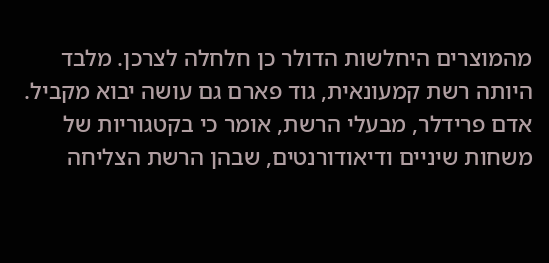מהמוצרים היחלשות הדולר כן חלחלה לצרכן. מלבד היותה רשת קמעונאית, גוד פארם גם עושה יבוא מקביל. אדם פרידלר, מבעלי הרשת, אומר כי בקטגוריות של משחות שיניים ודיאודורנטים, שבהן הרשת הצליחה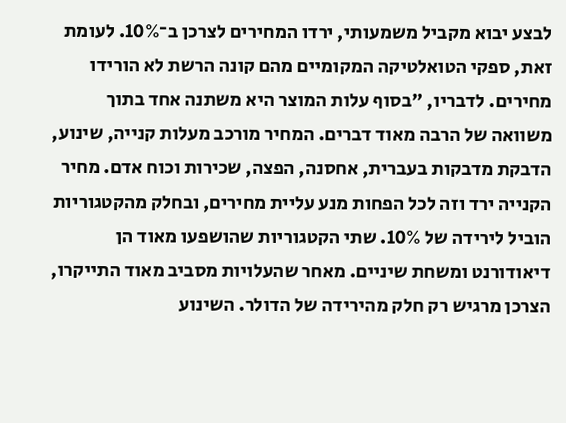לבצע יבוא מקביל משמעותי, ירדו המחירים לצרכן ב־10%. לעומת זאת, ספקי הטואלטיקה המקומיים מהם קונה הרשת לא הורידו מחירים. לדבריו, "בסוף עלות המוצר היא משתנה אחד בתוך משוואה של הרבה מאוד דברים. המחיר מורכב מעלות קנייה, שינוע, הדבקת מדבקות בעברית, אחסנה, הפצה, שכירות וכוח אדם. מחיר הקנייה ירד וזה לכל הפחות מנע עליית מחירים, ובחלק מהקטגוריות הוביל לירידה של 10%. שתי הקטגוריות שהושפעו מאוד הן דיאודורנט ומשחת שיניים. מאחר שהעלויות מסביב מאוד התייקרו, הצרכן מרגיש רק חלק מהירידה של הדולר. השינוע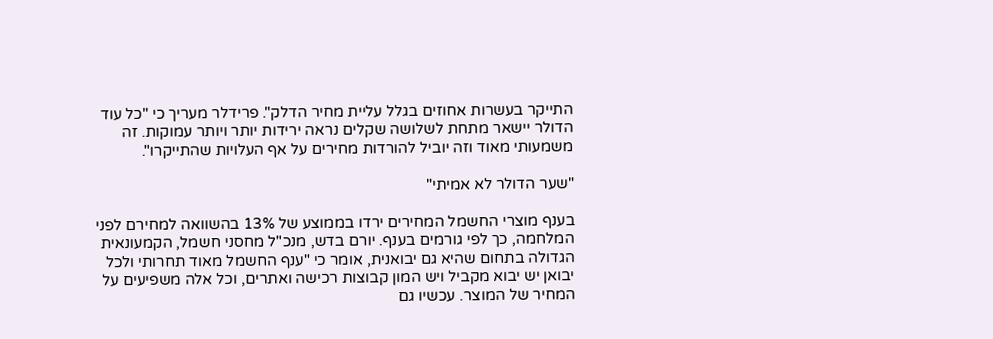התייקר בעשרות אחוזים בגלל עליית מחיר הדלק". פרידלר מעריך כי "כל עוד הדולר יישאר מתחת לשלושה שקלים נראה ירידות יותר ויותר עמוקות. זה משמעותי מאוד וזה יוביל להורדות מחירים על אף העלויות שהתייקרו".

"שער הדולר לא אמיתי"

בענף מוצרי החשמל המחירים ירדו בממוצע של 13% בהשוואה למחירם לפני המלחמה, כך לפי גורמים בענף. יורם בדש, מנכ"ל מחסני חשמל, הקמעונאית הגדולה בתחום שהיא גם יבואנית, אומר כי "ענף החשמל מאוד תחרותי ולכל יבואן יש יבוא מקביל ויש המון קבוצות רכישה ואתרים, וכל אלה משפיעים על המחיר של המוצר. עכשיו גם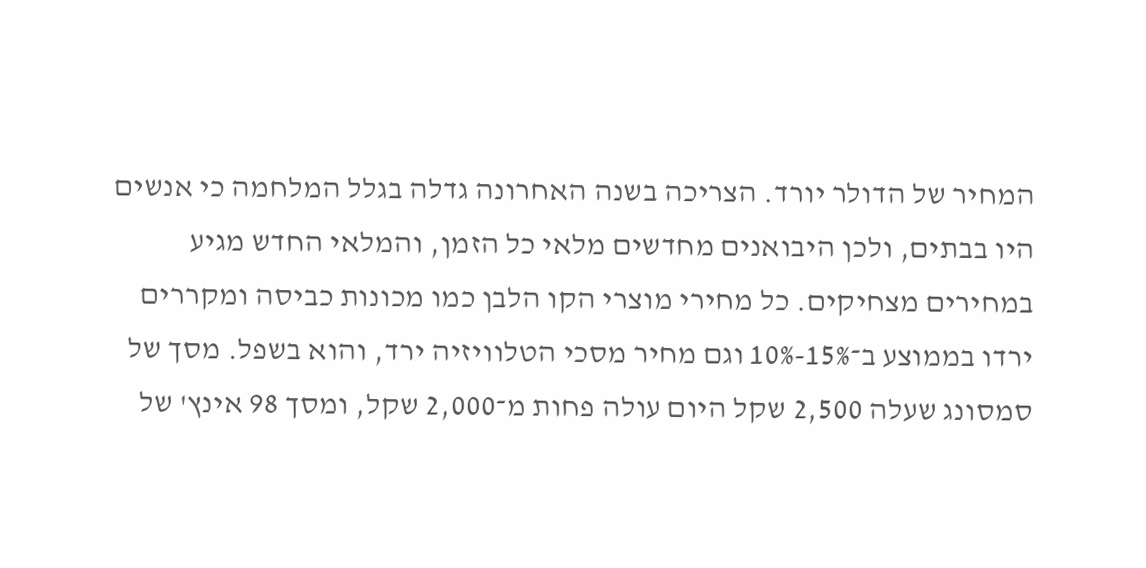המחיר של הדולר יורד. הצריכה בשנה האחרונה גדלה בגלל המלחמה כי אנשים היו בבתים, ולכן היבואנים מחדשים מלאי כל הזמן, והמלאי החדש מגיע במחירים מצחיקים. כל מחירי מוצרי הקו הלבן כמו מכונות כביסה ומקררים ירדו בממוצע ב־15%-10% וגם מחיר מסכי הטלוויזיה ירד, והוא בשפל. מסך של סמסונג שעלה 2,500 שקל היום עולה פחות מ־2,000 שקל, ומסך 98 אינץ' של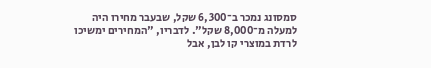סמסונג נמכר ב־6,300 שקל, שבעבר מחירו היה למעלה מ־8,000 שקל". לדבריו, "המחירים ימשיכו לרדת במוצרי קו לבן, אבל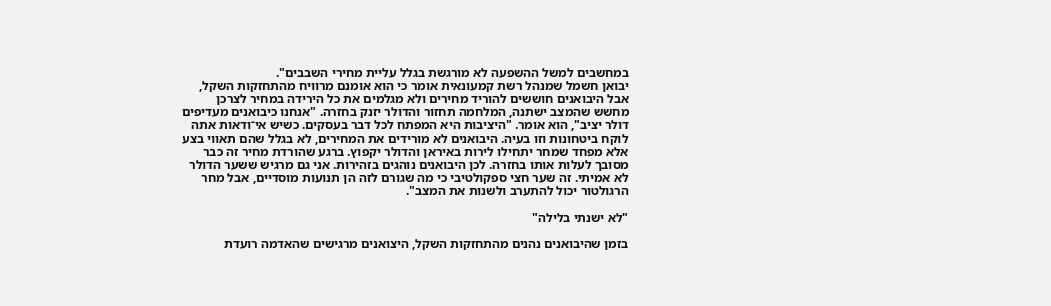במחשבים למשל ההשפעה לא מורגשת בגלל עליית מחירי השבבים".
יבואן חשמל שמנהל רשת קמעונאית אומר כי הוא אומנם מרוויח מהתחזקות השקל, אבל היבואנים חוששים להוריד מחירים ולא מגלמים את כל הירידה במחיר לצרכן מחשש שהמצב ישתנה, המלחמה תחזור והדולר יזנק בחזרה. "אנחנו כיבואנים מעדיפים דולר יציב", הוא אומר. "היציבות היא המפתח לכל דבר בעסקים. כשיש אי־ודאות אתה לוקח ביטחונות וזו בעיה. היבואנים לא מורידים את המחירים, לא בגלל שהם תאווי בצע אלא מפחד שמחר יתחילו לירות באיראן והדולר יקפוץ. ברגע שהורדת מחיר זה כבר מסובך לעלות אותו בחזרה. לכן היבואנים נוהגים בזהירות. אני גם מרגיש ששער הדולר לא אמיתי. זה שער חצי ספקולטיבי כי מה שגורם לזה הן תנועות מוסדיים, אבל מחר הרגולטור יכול להתערב ולשנות את המצב".

"לא ישנתי בלילה"

בזמן שהיבואנים נהנים מהתחזקות השקל, היצואנים מרגישים שהאדמה רועדת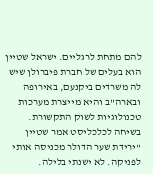להם מתחת לרגליים. ישראל שטיין הוא בעלים של חברת פיברולן שיש לה משרדים ביקנעם, באירופה ובארה"ב והיא מייצרת מערכות טכנולוגיות לשוק התקשורת.
בשיחה לכלכליסט אמר שטיין "ירידת שער הדולר מכניסה אותי לפניקה. לא ישנתי בלילה.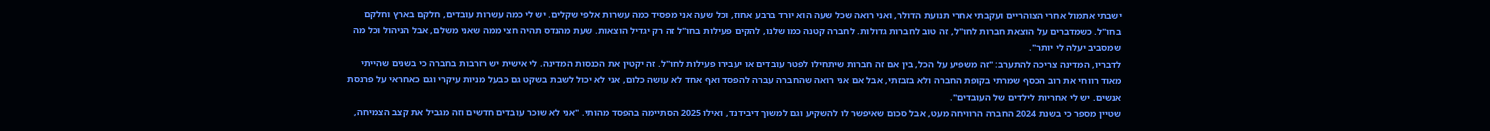ישבתי אתמול אחרי הצוהריים ועקבתי אחרי תנועת הדולר, ואני רואה שכל שעה הוא יורד ברבע אחוז, וכל שעה אני מפסיד כמה עשרות אלפי שקלים. יש לי כמה עשרות עובדים, חלקם בארץ וחלקם בחו"ל. כשמדברים על הוצאת חברות לחו"ל, זה טוב לחברות גדולות. לחברה קטנה כמו שלנו, להקים פעילות בחו"ל זה רק יגדיל הוצאות. שעת מהנדס תהיה חצי ממה שאני משלם, אבל הניהול וכל מה שמסביב יעלה לי יותר".
לדבריו, המדינה צריכה להתערב: "זה משפיע על הכל, בין אם זה חברות שיתחילו לפטר עובדים או יעבירו פעילות לחו"ל. זה יקטין את הכנסות המדינה. לי אישית יש רזרבות בחברה כי בשנים שהייתי מאוד רווחי את רוב הכסף שמרתי בקופת החברה ולא בזבזתי, אבל אם אני רואה שהחברה עברה להפסד ואף אחד לא עושה כלום, אני לא יכול לשבת בשקט גם כבעל מניות עיקרי וגם כאחראי על פרנסת אנשים. יש לי אחריות לילדים של העובדים".
שטיין מספר כי בשנת 2024 החברה הרוויחה מעט, אבל סכום שאיפשר לו להשקיע וגם למשוך דיבידנד, ואילו 2025 הסתיימה בהפסד מהותי. "אני לא שוכר עובדים חדשים וזה מגביל את קצב הצמיחה,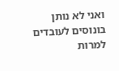ואני לא נותן בונוסים לעובדים למרות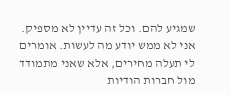שמגיע להם. וכל זה עדיין לא מספיק. אני לא ממש יודע מה לעשות. אומרים לי תעלה מחירים, אלא שאני מתמודד מול חברות הודיות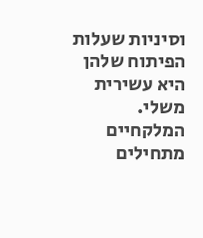וסיניות שעלות הפיתוח שלהן היא עשירית משלי. המלקחיים מתחילים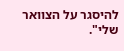להיסגר על הצוואר שלי".